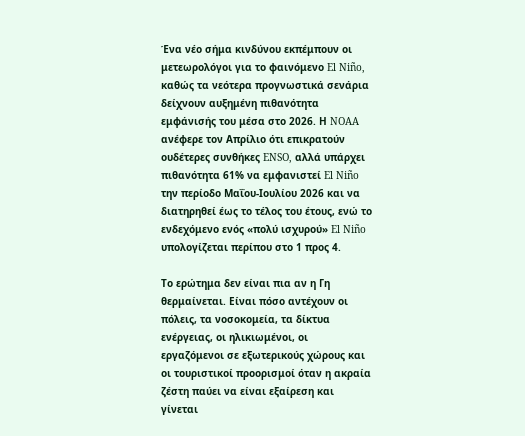Ένα νέο σήμα κινδύνου εκπέμπουν οι μετεωρολόγοι για το φαινόμενο El Niño, καθώς τα νεότερα προγνωστικά σενάρια δείχνουν αυξημένη πιθανότητα εμφάνισής του μέσα στο 2026. Η NOAA ανέφερε τον Απρίλιο ότι επικρατούν ουδέτερες συνθήκες ENSO, αλλά υπάρχει πιθανότητα 61% να εμφανιστεί El Niño την περίοδο Μαΐου-Ιουλίου 2026 και να διατηρηθεί έως το τέλος του έτους, ενώ το ενδεχόμενο ενός «πολύ ισχυρού» El Niño υπολογίζεται περίπου στο 1 προς 4.

Το ερώτημα δεν είναι πια αν η Γη θερμαίνεται. Είναι πόσο αντέχουν οι πόλεις, τα νοσοκομεία, τα δίκτυα ενέργειας, οι ηλικιωμένοι, οι εργαζόμενοι σε εξωτερικούς χώρους και οι τουριστικοί προορισμοί όταν η ακραία ζέστη παύει να είναι εξαίρεση και γίνεται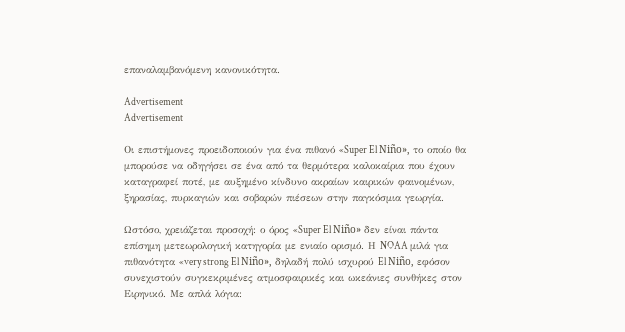επαναλαμβανόμενη κανονικότητα.

Advertisement
Advertisement

Οι επιστήμονες προειδοποιούν για ένα πιθανό «Super El Niño», το οποίο θα μπορούσε να οδηγήσει σε ένα από τα θερμότερα καλοκαίρια που έχουν καταγραφεί ποτέ, με αυξημένο κίνδυνο ακραίων καιρικών φαινομένων, ξηρασίας, πυρκαγιών και σοβαρών πιέσεων στην παγκόσμια γεωργία.

Ωστόσο, χρειάζεται προσοχή: ο όρος «Super El Niño» δεν είναι πάντα επίσημη μετεωρολογική κατηγορία με ενιαίο ορισμό. Η NOAA μιλά για πιθανότητα «very strong El Niño», δηλαδή πολύ ισχυρού El Niño, εφόσον συνεχιστούν συγκεκριμένες ατμοσφαιρικές και ωκεάνιες συνθήκες στον Ειρηνικό. Με απλά λόγια: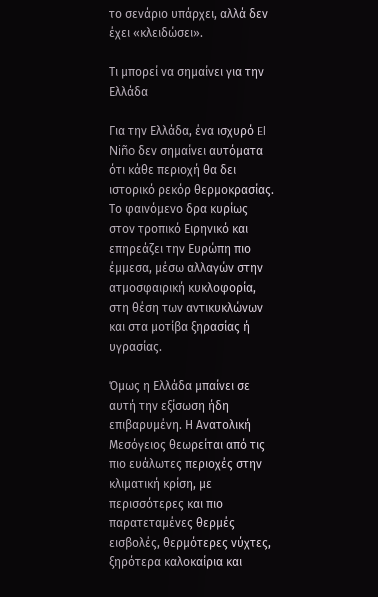το σενάριο υπάρχει, αλλά δεν έχει «κλειδώσει».

Τι μπορεί να σημαίνει για την Ελλάδα

Για την Ελλάδα, ένα ισχυρό El Niño δεν σημαίνει αυτόματα ότι κάθε περιοχή θα δει ιστορικό ρεκόρ θερμοκρασίας. Το φαινόμενο δρα κυρίως στον τροπικό Ειρηνικό και επηρεάζει την Ευρώπη πιο έμμεσα, μέσω αλλαγών στην ατμοσφαιρική κυκλοφορία, στη θέση των αντικυκλώνων και στα μοτίβα ξηρασίας ή υγρασίας.

Όμως η Ελλάδα μπαίνει σε αυτή την εξίσωση ήδη επιβαρυμένη. Η Ανατολική Μεσόγειος θεωρείται από τις πιο ευάλωτες περιοχές στην κλιματική κρίση, με περισσότερες και πιο παρατεταμένες θερμές εισβολές, θερμότερες νύχτες, ξηρότερα καλοκαίρια και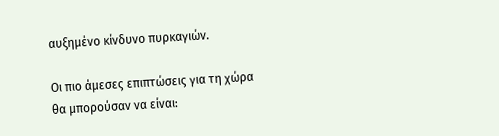αυξημένο κίνδυνο πυρκαγιών.

Οι πιο άμεσες επιπτώσεις για τη χώρα θα μπορούσαν να είναι: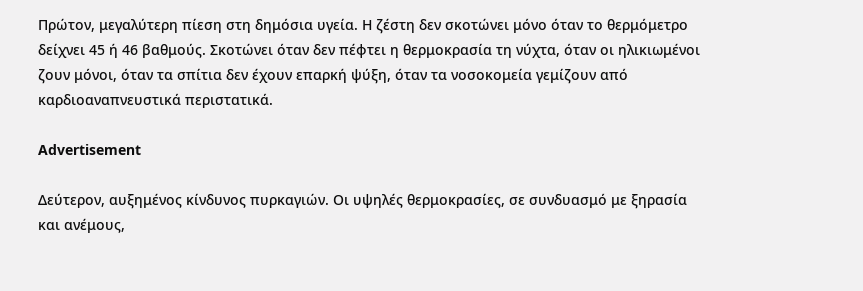Πρώτον, μεγαλύτερη πίεση στη δημόσια υγεία. Η ζέστη δεν σκοτώνει μόνο όταν το θερμόμετρο δείχνει 45 ή 46 βαθμούς. Σκοτώνει όταν δεν πέφτει η θερμοκρασία τη νύχτα, όταν οι ηλικιωμένοι ζουν μόνοι, όταν τα σπίτια δεν έχουν επαρκή ψύξη, όταν τα νοσοκομεία γεμίζουν από καρδιοαναπνευστικά περιστατικά.

Advertisement

Δεύτερον, αυξημένος κίνδυνος πυρκαγιών. Οι υψηλές θερμοκρασίες, σε συνδυασμό με ξηρασία και ανέμους,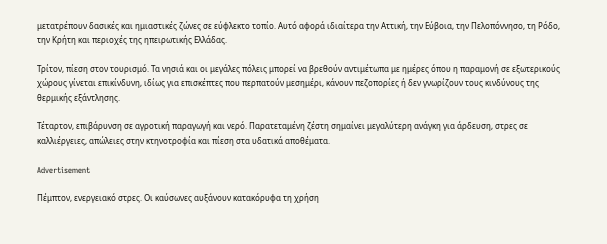μετατρέπουν δασικές και ημιαστικές ζώνες σε εύφλεκτο τοπίο. Αυτό αφορά ιδιαίτερα την Αττική, την Εύβοια, την Πελοπόννησο, τη Ρόδο, την Κρήτη και περιοχές της ηπειρωτικής Ελλάδας.

Τρίτον, πίεση στον τουρισμό. Τα νησιά και οι μεγάλες πόλεις μπορεί να βρεθούν αντιμέτωπα με ημέρες όπου η παραμονή σε εξωτερικούς χώρους γίνεται επικίνδυνη, ιδίως για επισκέπτες που περπατούν μεσημέρι, κάνουν πεζοπορίες ή δεν γνωρίζουν τους κινδύνους της θερμικής εξάντλησης.

Τέταρτον, επιβάρυνση σε αγροτική παραγωγή και νερό. Παρατεταμένη ζέστη σημαίνει μεγαλύτερη ανάγκη για άρδευση, στρες σε καλλιέργειες, απώλειες στην κτηνοτροφία και πίεση στα υδατικά αποθέματα.

Advertisement

Πέμπτον, ενεργειακό στρες. Οι καύσωνες αυξάνουν κατακόρυφα τη χρήση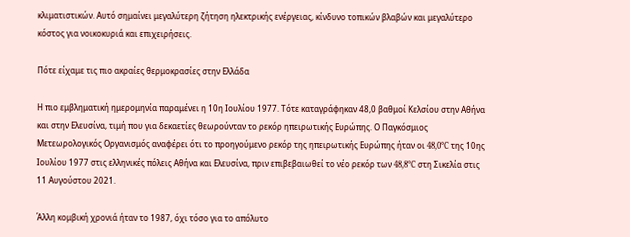κλιματιστικών. Αυτό σημαίνει μεγαλύτερη ζήτηση ηλεκτρικής ενέργειας, κίνδυνο τοπικών βλαβών και μεγαλύτερο κόστος για νοικοκυριά και επιχειρήσεις.

Πότε είχαμε τις πιο ακραίες θερμοκρασίες στην Ελλάδα

Η πιο εμβληματική ημερομηνία παραμένει η 10η Ιουλίου 1977. Τότε καταγράφηκαν 48,0 βαθμοί Κελσίου στην Αθήνα και στην Ελευσίνα, τιμή που για δεκαετίες θεωρούνταν το ρεκόρ ηπειρωτικής Ευρώπης. Ο Παγκόσμιος Μετεωρολογικός Οργανισμός αναφέρει ότι το προηγούμενο ρεκόρ της ηπειρωτικής Ευρώπης ήταν οι 48,0°C της 10ης Ιουλίου 1977 στις ελληνικές πόλεις Αθήνα και Ελευσίνα, πριν επιβεβαιωθεί το νέο ρεκόρ των 48,8°C στη Σικελία στις 11 Αυγούστου 2021.

Άλλη κομβική χρονιά ήταν το 1987, όχι τόσο για το απόλυτο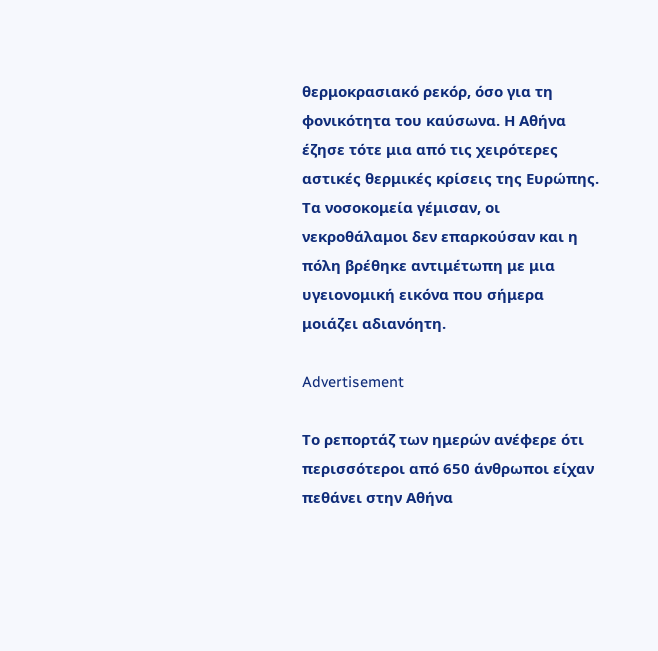θερμοκρασιακό ρεκόρ, όσο για τη φονικότητα του καύσωνα. Η Αθήνα έζησε τότε μια από τις χειρότερες αστικές θερμικές κρίσεις της Ευρώπης. Τα νοσοκομεία γέμισαν, οι νεκροθάλαμοι δεν επαρκούσαν και η πόλη βρέθηκε αντιμέτωπη με μια υγειονομική εικόνα που σήμερα μοιάζει αδιανόητη.

Advertisement

Το ρεπορτάζ των ημερών ανέφερε ότι περισσότεροι από 650 άνθρωποι είχαν πεθάνει στην Αθήνα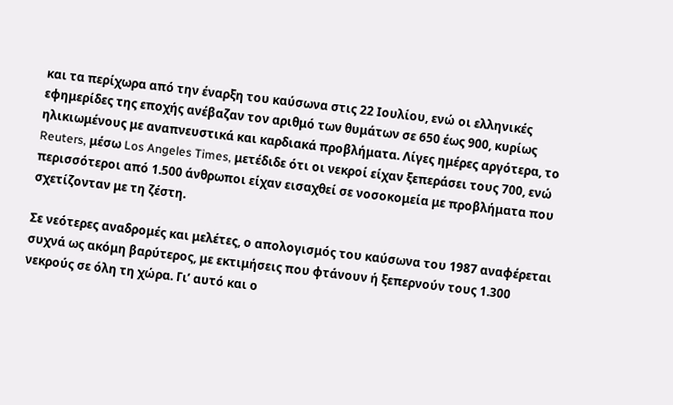και τα περίχωρα από την έναρξη του καύσωνα στις 22 Ιουλίου, ενώ οι ελληνικές εφημερίδες της εποχής ανέβαζαν τον αριθμό των θυμάτων σε 650 έως 900, κυρίως ηλικιωμένους με αναπνευστικά και καρδιακά προβλήματα. Λίγες ημέρες αργότερα, το Reuters, μέσω Los Angeles Times, μετέδιδε ότι οι νεκροί είχαν ξεπεράσει τους 700, ενώ περισσότεροι από 1.500 άνθρωποι είχαν εισαχθεί σε νοσοκομεία με προβλήματα που σχετίζονταν με τη ζέστη.

Σε νεότερες αναδρομές και μελέτες, ο απολογισμός του καύσωνα του 1987 αναφέρεται συχνά ως ακόμη βαρύτερος, με εκτιμήσεις που φτάνουν ή ξεπερνούν τους 1.300 νεκρούς σε όλη τη χώρα. Γι’ αυτό και ο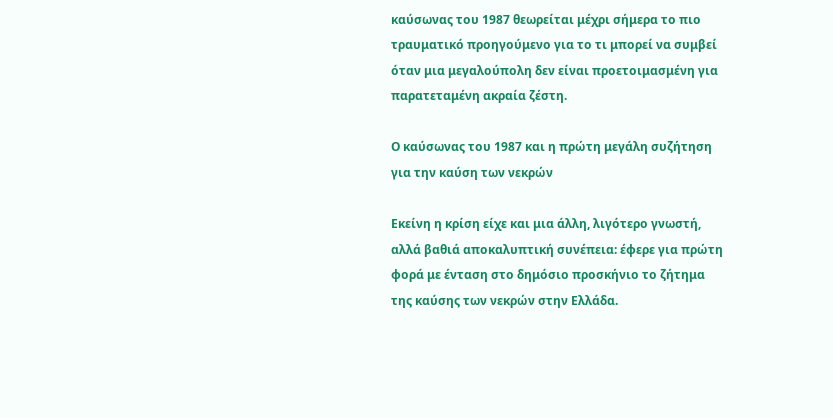καύσωνας του 1987 θεωρείται μέχρι σήμερα το πιο τραυματικό προηγούμενο για το τι μπορεί να συμβεί όταν μια μεγαλούπολη δεν είναι προετοιμασμένη για παρατεταμένη ακραία ζέστη.

Ο καύσωνας του 1987 και η πρώτη μεγάλη συζήτηση για την καύση των νεκρών

Εκείνη η κρίση είχε και μια άλλη, λιγότερο γνωστή, αλλά βαθιά αποκαλυπτική συνέπεια: έφερε για πρώτη φορά με ένταση στο δημόσιο προσκήνιο το ζήτημα της καύσης των νεκρών στην Ελλάδα.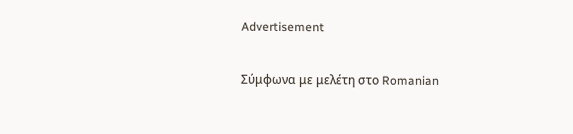Advertisement

Σύμφωνα με μελέτη στο Romanian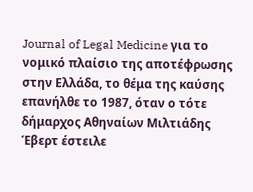Journal of Legal Medicine για το νομικό πλαίσιο της αποτέφρωσης στην Ελλάδα, το θέμα της καύσης επανήλθε το 1987, όταν ο τότε δήμαρχος Αθηναίων Μιλτιάδης Έβερτ έστειλε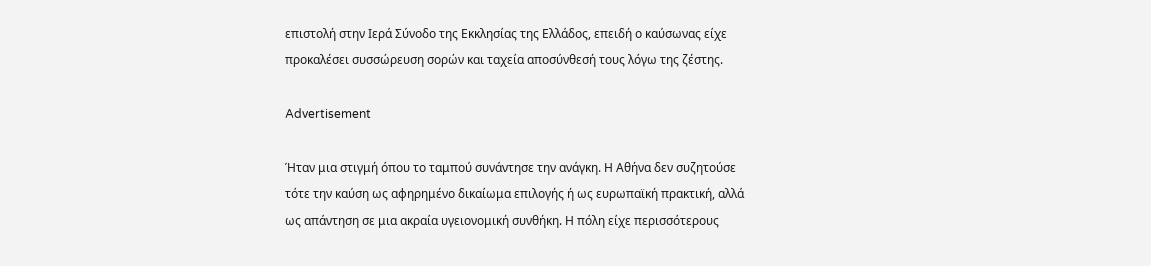επιστολή στην Ιερά Σύνοδο της Εκκλησίας της Ελλάδος, επειδή ο καύσωνας είχε προκαλέσει συσσώρευση σορών και ταχεία αποσύνθεσή τους λόγω της ζέστης.

Advertisement

Ήταν μια στιγμή όπου το ταμπού συνάντησε την ανάγκη. Η Αθήνα δεν συζητούσε τότε την καύση ως αφηρημένο δικαίωμα επιλογής ή ως ευρωπαϊκή πρακτική, αλλά ως απάντηση σε μια ακραία υγειονομική συνθήκη. Η πόλη είχε περισσότερους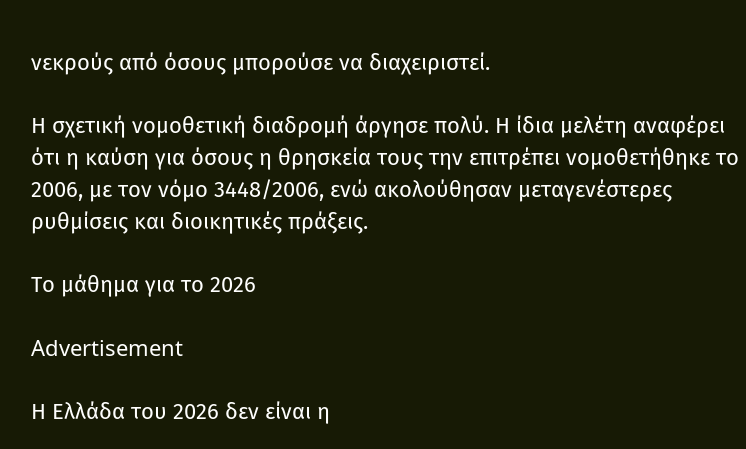νεκρούς από όσους μπορούσε να διαχειριστεί.

Η σχετική νομοθετική διαδρομή άργησε πολύ. Η ίδια μελέτη αναφέρει ότι η καύση για όσους η θρησκεία τους την επιτρέπει νομοθετήθηκε το 2006, με τον νόμο 3448/2006, ενώ ακολούθησαν μεταγενέστερες ρυθμίσεις και διοικητικές πράξεις.

Το μάθημα για το 2026

Advertisement

Η Ελλάδα του 2026 δεν είναι η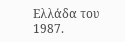Ελλάδα του 1987.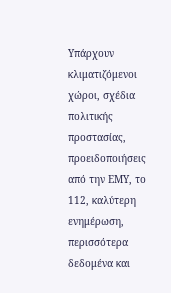Υπάρχουν κλιματιζόμενοι χώροι, σχέδια πολιτικής προστασίας, προειδοποιήσεις από την ΕΜΥ, το 112, καλύτερη ενημέρωση, περισσότερα δεδομένα και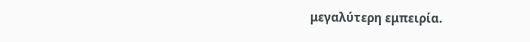μεγαλύτερη εμπειρία.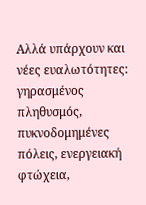Αλλά υπάρχουν και νέες ευαλωτότητες: γηρασμένος πληθυσμός, πυκνοδομημένες πόλεις, ενεργειακή φτώχεια,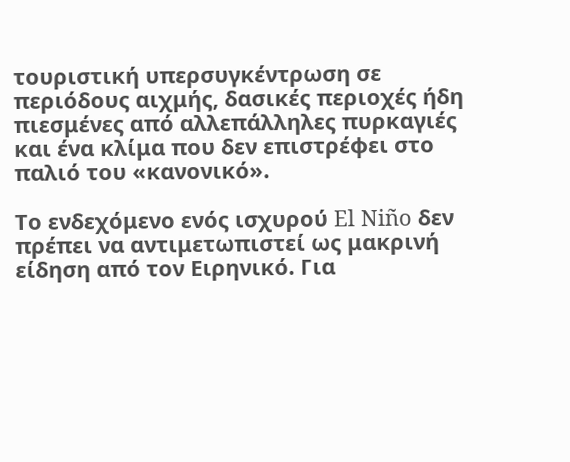τουριστική υπερσυγκέντρωση σε περιόδους αιχμής, δασικές περιοχές ήδη πιεσμένες από αλλεπάλληλες πυρκαγιές και ένα κλίμα που δεν επιστρέφει στο παλιό του «κανονικό».

Το ενδεχόμενο ενός ισχυρού El Niño δεν πρέπει να αντιμετωπιστεί ως μακρινή είδηση από τον Ειρηνικό. Για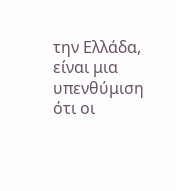την Ελλάδα, είναι μια υπενθύμιση ότι οι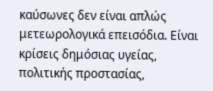καύσωνες δεν είναι απλώς μετεωρολογικά επεισόδια. Είναι κρίσεις δημόσιας υγείας, πολιτικής προστασίας,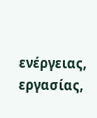ενέργειας, εργασίας,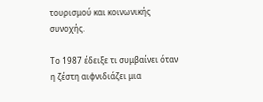τουρισμού και κοινωνικής συνοχής.

Το 1987 έδειξε τι συμβαίνει όταν η ζέστη αιφνιδιάζει μια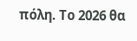πόλη. Το 2026 θα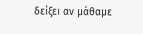δείξει αν μάθαμε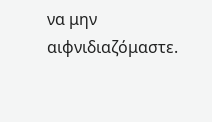να μην αιφνιδιαζόμαστε.